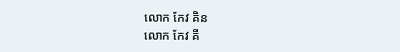លោក កែវ គិន
លោក កែវ គី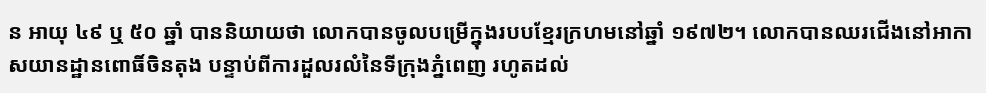ន អាយុ ៤៩ ឬ ៥០ ឆ្នាំ បាននិយាយថា លោកបានចូលបម្រើក្នុងរបបខ្មែរក្រហមនៅឆ្នាំ ១៩៧២។ លោកបានឈរជើងនៅអាកាសយានដ្ឋានពោធិ៍ចិនតុង បន្ទាប់ពីការដួលរលំនៃទីក្រុងភ្នំពេញ រហូតដល់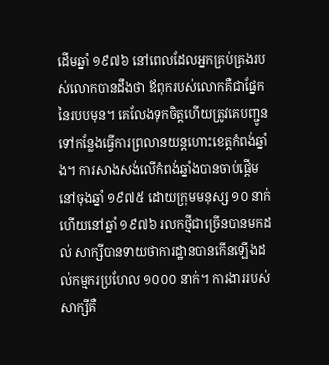ដើមឆ្នាំ ១៩៧៦ នៅពេលដែលអ្នកគ្រប់គ្រងរបស់លោកបានដឹងថា ឪពុករបស់លោកគឺជាផ្នែកនៃរបបមុន។ គេលែងទុកចិត្តហើយត្រូវគេបញ្ជូនទៅកន្លែងធ្វើការព្រលានយន្តហោះខេត្តកំពង់ឆ្នាំង។ ការសាងសង់លើកំពង់ឆ្នាំងបានចាប់ផ្តើមនៅចុងឆ្នាំ ១៩៧៥ ដោយក្រុមមនុស្ស ១០ នាក់ ហើយនៅឆ្នាំ ១៩៧៦ រលកថ្មីជាច្រើនបានមកដល់ សាក្សីបានទាយថាការដ្ឋានបានកើនឡើងដល់កម្មករប្រហែល ១០០០ នាក់។ ការងាររបស់សាក្សីគឺ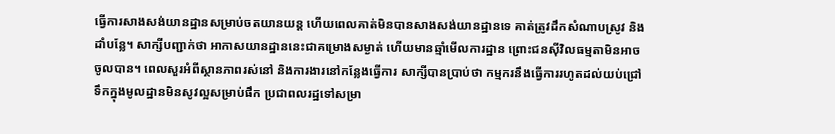ធ្វើការសាងសង់យានដ្ឋានសម្រាប់ចតយានយន្ត ហើយពេលគាត់មិនបានសាងសង់យានដ្ឋានទេ គាត់ត្រូវដឹកសំណាបស្រូវ និងដាំបន្លែ។ សាក្សីបញ្ជាក់ថា អាកាសយានដ្ឋាននេះជាគម្រោងសម្ងាត់ ហើយមានឆ្មាំមើលការដ្ឋាន ព្រោះជនស៊ីវិលធម្មតាមិនអាចចូលបាន។ ពេលសួរអំពីស្ថានភាពរស់នៅ និងការងារនៅកន្លែងធ្វើការ សាក្សីបានប្រាប់ថា កម្មករនឹងធ្វើការរហូតដល់យប់ជ្រៅ ទឹកក្នុងមូលដ្ឋានមិនសូវល្អសម្រាប់ផឹក ប្រជាពលរដ្ឋទៅសម្រា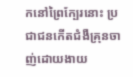កនៅព្រៃក្បែរនោះ ប្រជាជនកើតជំងឺគ្រុនចាញ់ដោយងាយ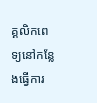គ្គលិកពេទ្យនៅកន្លែងធ្វើការ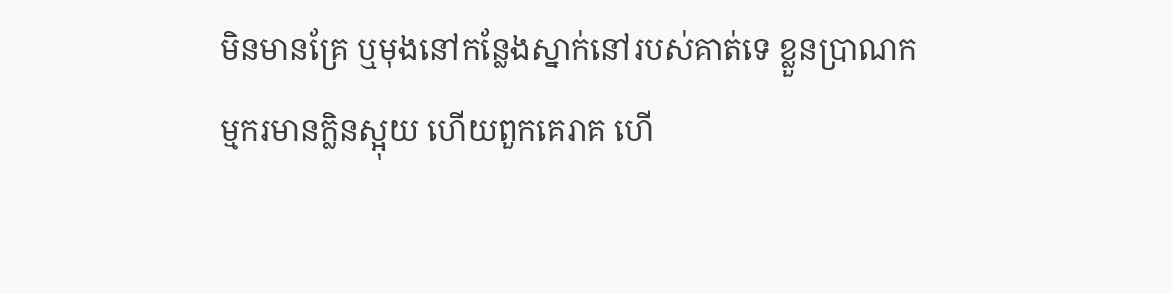មិនមានគ្រែ ឬមុងនៅកន្លែងស្នាក់នៅរបស់គាត់ទេ ខ្លួនប្រាណកម្មករមានក្លិនស្អុយ ហើយពួកគេរាគ ហើ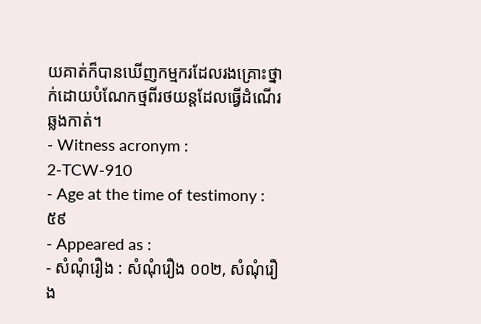យគាត់ក៏បានឃើញកម្មករដែលរងគ្រោះថ្នាក់ដោយបំណែកថ្មពីរថយន្តដែលធ្វើដំណើរឆ្លងកាត់។
- Witness acronym :
2-TCW-910
- Age at the time of testimony :
៥៩
- Appeared as :
- សំណុំរឿង : សំណុំរឿង ០០២, សំណុំរឿង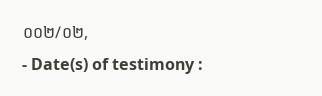០០២/០២,
- Date(s) of testimony :